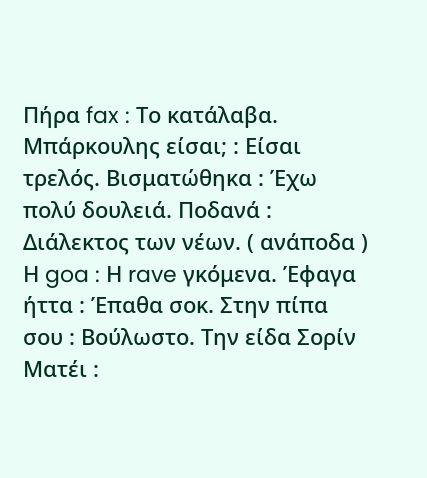Πήρα fax : Tο κατάλαβα. Μπάρκουλης είσαι; : Είσαι τρελός. Βισματώθηκα : Έχω πολύ δουλειά. Ποδανά : Διάλεκτος των νέων. ( ανάποδα ) Η goa : Η rave γκόμενα. Έφαγα ήττα : Έπαθα σοκ. Στην πίπα σου : Βούλωστο. Την είδα Σορίν Ματέι :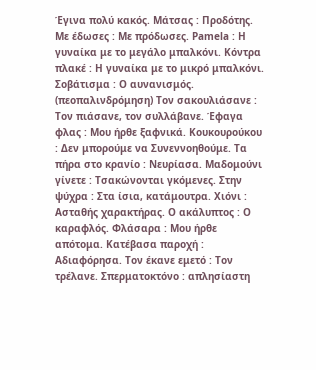Έγινα πολύ κακός. Μάτσας : Προδότης. Με έδωσες : Με πρόδωσες. Pamela : Η γυναίκα με το μεγάλο μπαλκόνι. Κόντρα πλακέ : Η γυναίκα με το μικρό μπαλκόνι. Σοβάτισμα : Ο αυνανισμός. (πεοπαλινδρόμηση) Τον σακουλιάσανε : Τον πιάσανε, τον συλλάβανε. Έφαγα φλας : Μου ήρθε ξαφνικά. Κουκουρούκου : Δεν μπορούμε να Συνεννοηθούμε. Τα πήρα στο κρανίο : Νευρίασα. Μαδομούνι γίνετε : Τσακώνονται γκόμενες. Στην ψύχρα : Στα ίσια, κατάμουτρα. Χιόνι : Ασταθής χαρακτήρας. Ο ακάλυπτος : Ο καραφλός. Φλάσαρα : Μου ήρθε απότομα. Κατέβασα παροχή : Αδιαφόρησα. Τον έκανε εμετό : Τον τρέλανε. Σπερματοκτόνο : απλησίαστη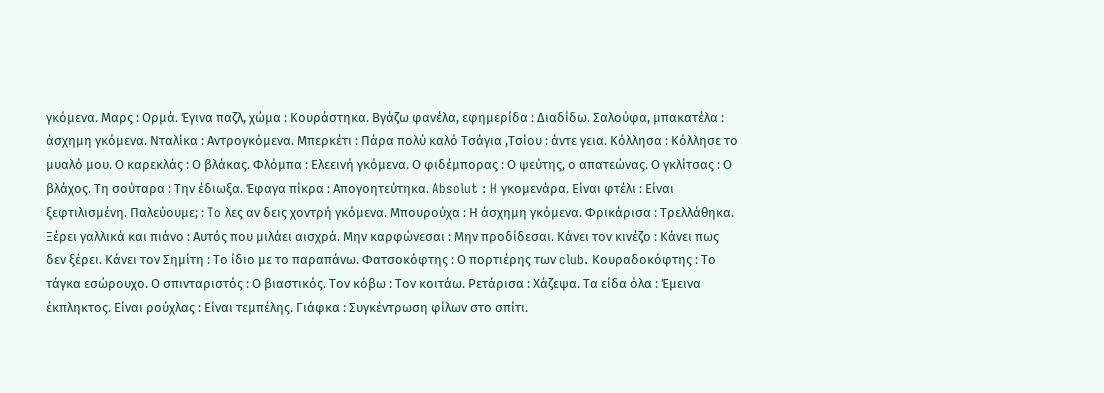γκόμενα. Μαρς : Ορμά. Έγινα παζλ, χώμα : Κουράστηκα. Βγάζω φανέλα, εφημερίδα : Διαδίδω. Σαλούφα, μπακατέλα : άσχημη γκόμενα. Νταλίκα : Αντρογκόμενα. Μπερκέτι : Πάρα πολύ καλό Τσάγια ,Τσίου : άντε γεια. Κόλλησα : Κόλλησε το μυαλό μου. Ο καρεκλάς : Ο βλάκας. Φλόμπα : Ελεεινή γκόμενα. Ο φιδέμπορας : Ο ψεύτης, ο απατεώνας. Ο γκλίτσας : Ο βλάχος. Τη σούταρα : Την έδιωξα. Έφαγα πίκρα : Απογοητεύτηκα. Absolut : H γκομενάρα. Είναι φτέλι : Είναι ξεφτιλισμένη. Παλεύουμε; : To λες αν δεις χοντρή γκόμενα. Μπουρούχα : Η άσχημη γκόμενα. Φρικάρισα : Τρελλάθηκα. Ξέρει γαλλικά και πιάνο : Αυτός που μιλάει αισχρά. Μην καρφώνεσαι : Μην προδίδεσαι. Κάνει τον κινέζο : Κάνει πως δεν ξέρει. Κάνει τον Σημίτη : Το ίδιο με το παραπάνω. Φατσοκόφτης : Ο πορτιέρης των club. Κουραδοκόφτης : Το τάγκα εσώρουχο. Ο σπινταριστός : Ο βιαστικός. Τον κόβω : Τον κοιτάω. Ρετάρισα : Χάζεψα. Τα είδα όλα : Έμεινα έκπληκτος. Είναι ρούχλας : Είναι τεμπέλης. Γιάφκα : Συγκέντρωση φίλων στο σπίτι.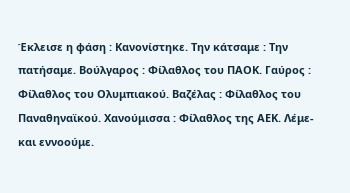Έκλεισε η φάση : Κανονίστηκε. Την κάτσαμε : Την πατήσαμε. Βούλγαρος : Φίλαθλος του ΠΑΟΚ. Γαύρος : Φίλαθλος του Ολυμπιακού. Βαζέλας : Φίλαθλος του Παναθηναϊκού. Χανούμισσα : Φίλαθλος της ΑΕΚ. Λέμε- και εννοούμε.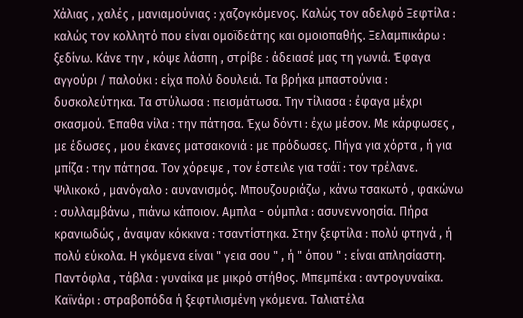Χάλιας , χαλές , μανιαμούνιας : χαζογκόμενος. Καλώς τον αδελφό Ξεφτίλα : καλώς τον κολλητό που είναι ομοϊδεάτης και ομοιοπαθής. Ξελαμπικάρω : ξεδίνω. Κάνε την , κόψε λάσπη , στρίβε : άδειασέ μας τη γωνιά. Έφαγα αγγούρι / παλούκι : είχα πολύ δουλειά. Τα βρήκα μπαστούνια : δυσκολεύτηκα. Τα στύλωσα : πεισμάτωσα. Την τίλιασα : έφαγα μέχρι σκασμού. Έπαθα νίλα : την πάτησα. Έχω δόντι : έχω μέσον. Με κάρφωσες , με έδωσες , μου έκανες ματσακονιά : με πρόδωσες. Πήγα για χόρτα , ή για μπίζα : την πάτησα. Τον χόρεψε , τον έστειλε για τσάϊ : τον τρέλανε. Ψιλικοκό , μανόγαλο : αυνανισμός. Μπουζουριάζω , κάνω τσακωτό , φακώνω : συλλαμβάνω , πιάνω κάποιον. Αμπλα - ούμπλα : ασυνεννοησία. Πήρα κρανιωδώς , άναψαν κόκκινα : τσαντίστηκα. Στην ξεφτίλα : πολύ φτηνά , ή πολύ εύκολα. Η γκόμενα είναι " γεια σου " , ή " όπου " : είναι απλησίαστη. Παντόφλα , τάβλα : γυναίκα με μικρό στήθος. Μπεμπέκα : αντρογυναίκα. Καϊνάρι : στραβοπόδα ή ξεφτιλισμένη γκόμενα. Ταλιατέλα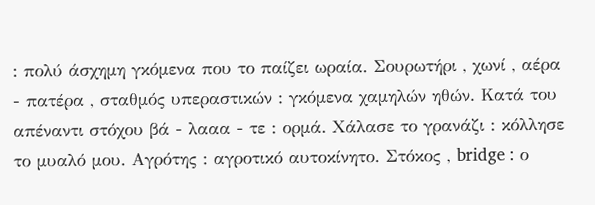: πολύ άσχημη γκόμενα που το παίζει ωραία. Σουρωτήρι , χωνί , αέρα - πατέρα , σταθμός υπεραστικών : γκόμενα χαμηλών ηθών. Κατά του απέναντι στόχου βά - λααα - τε : ορμά. Χάλασε το γρανάζι : κόλλησε το μυαλό μου. Αγρότης : αγροτικό αυτοκίνητο. Στόκος , bridge : ο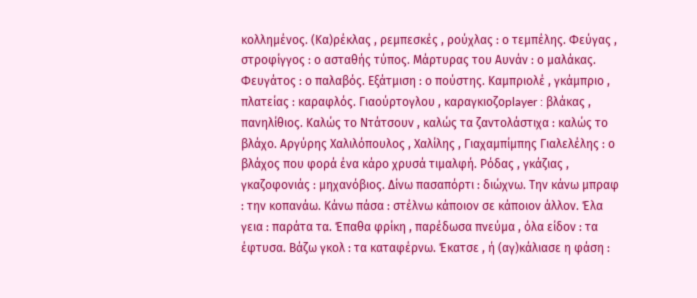κολλημένος. (Κα)ρέκλας , ρεμπεσκές , ρούχλας : ο τεμπέλης. Φεύγας , στροφίγγος : ο ασταθής τύπος. Μάρτυρας του Αυνάν : ο μαλάκας. Φευγάτος : ο παλαβός. Εξάτμιση : ο πούστης. Καμπριολέ , γκάμπριο , πλατείας : καραφλός. Γιαούρτογλου , καραγκιοζοplayer : βλάκας , πανηλίθιος. Καλώς το Ντάτσουν , καλώς τα ζαντολάστιχα : καλώς το βλάχο. Αργύρης Χαλιλόπουλος , Χαλίλης , Γιαχαμπίμπης Γιαλελέλης : ο βλάχος που φορά ένα κάρο χρυσά τιμαλφή. Ρόδας , γκάζιας , γκαζοφονιάς : μηχανόβιος. Δίνω πασαπόρτι : διώχνω. Την κάνω μπραφ : την κοπανάω. Κάνω πάσα : στέλνω κάποιον σε κάποιον άλλον. Έλα γεια : παράτα τα. Έπαθα φρίκη , παρέδωσα πνεύμα , όλα είδον : τα έφτυσα. Βάζω γκολ : τα καταφέρνω. Έκατσε , ή (αγ)κάλιασε η φάση :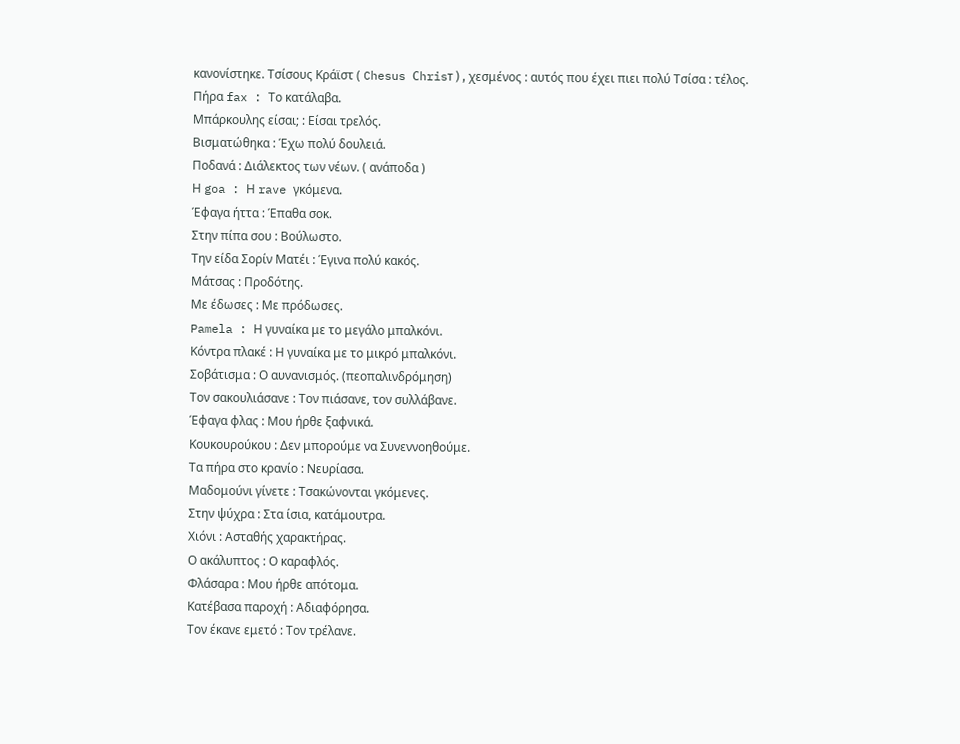κανονίστηκε. Τσίσους Κράϊστ ( Chesus Сhrisт ) , χεσμένος : αυτός που έχει πιει πολύ Τσίσα : τέλος.
Πήρα fax : Tο κατάλαβα.
Μπάρκουλης είσαι; : Είσαι τρελός.
Βισματώθηκα : Έχω πολύ δουλειά.
Ποδανά : Διάλεκτος των νέων. ( ανάποδα )
Η goa : Η rave γκόμενα.
Έφαγα ήττα : Έπαθα σοκ.
Στην πίπα σου : Βούλωστο.
Την είδα Σορίν Ματέι : Έγινα πολύ κακός.
Μάτσας : Προδότης.
Με έδωσες : Με πρόδωσες.
Pamela : Η γυναίκα με το μεγάλο μπαλκόνι.
Κόντρα πλακέ : Η γυναίκα με το μικρό μπαλκόνι.
Σοβάτισμα : Ο αυνανισμός. (πεοπαλινδρόμηση)
Τον σακουλιάσανε : Τον πιάσανε, τον συλλάβανε.
Έφαγα φλας : Μου ήρθε ξαφνικά.
Κουκουρούκου : Δεν μπορούμε να Συνεννοηθούμε.
Τα πήρα στο κρανίο : Νευρίασα.
Μαδομούνι γίνετε : Τσακώνονται γκόμενες.
Στην ψύχρα : Στα ίσια, κατάμουτρα.
Χιόνι : Ασταθής χαρακτήρας.
Ο ακάλυπτος : Ο καραφλός.
Φλάσαρα : Μου ήρθε απότομα.
Κατέβασα παροχή : Αδιαφόρησα.
Τον έκανε εμετό : Τον τρέλανε.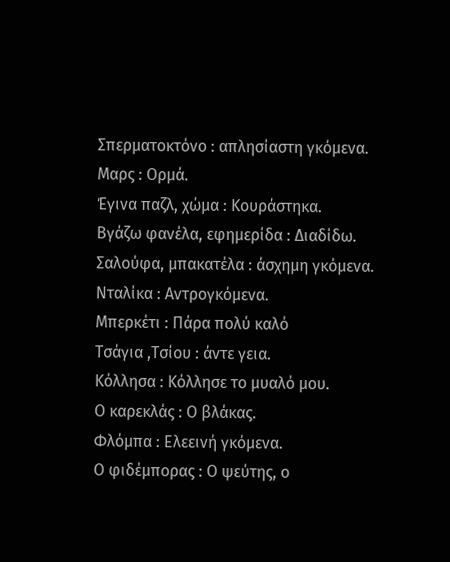Σπερματοκτόνο : απλησίαστη γκόμενα.
Μαρς : Ορμά.
Έγινα παζλ, χώμα : Κουράστηκα.
Βγάζω φανέλα, εφημερίδα : Διαδίδω.
Σαλούφα, μπακατέλα : άσχημη γκόμενα.
Νταλίκα : Αντρογκόμενα.
Μπερκέτι : Πάρα πολύ καλό
Τσάγια ,Τσίου : άντε γεια.
Κόλλησα : Κόλλησε το μυαλό μου.
Ο καρεκλάς : Ο βλάκας.
Φλόμπα : Ελεεινή γκόμενα.
Ο φιδέμπορας : Ο ψεύτης, ο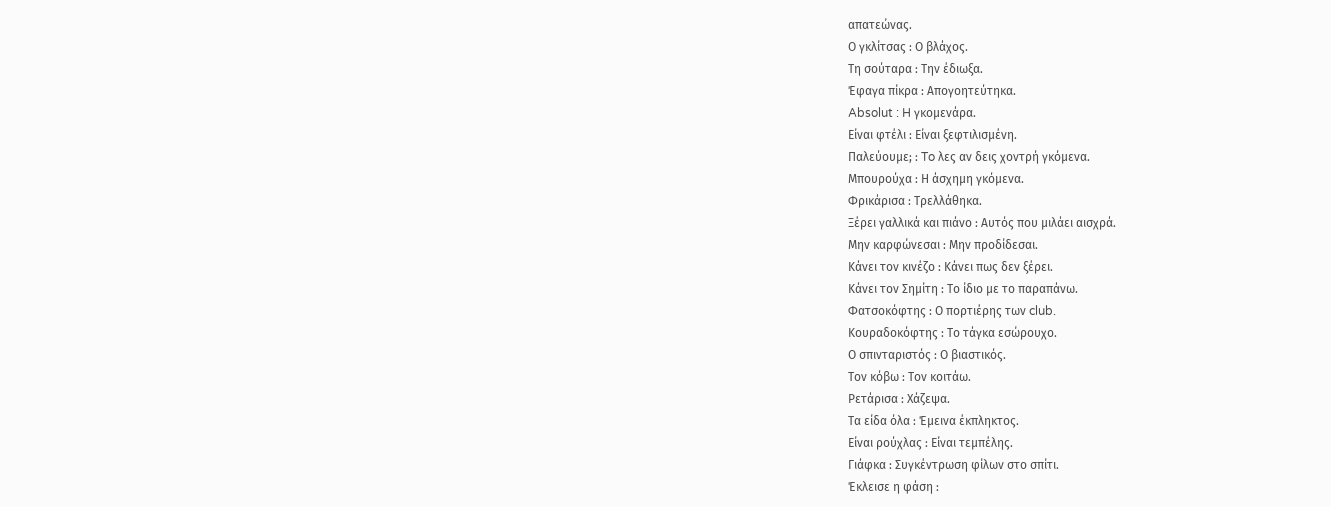απατεώνας.
Ο γκλίτσας : Ο βλάχος.
Τη σούταρα : Την έδιωξα.
Έφαγα πίκρα : Απογοητεύτηκα.
Absolut : H γκομενάρα.
Είναι φτέλι : Είναι ξεφτιλισμένη.
Παλεύουμε; : To λες αν δεις χοντρή γκόμενα.
Μπουρούχα : Η άσχημη γκόμενα.
Φρικάρισα : Τρελλάθηκα.
Ξέρει γαλλικά και πιάνο : Αυτός που μιλάει αισχρά.
Μην καρφώνεσαι : Μην προδίδεσαι.
Κάνει τον κινέζο : Κάνει πως δεν ξέρει.
Κάνει τον Σημίτη : Το ίδιο με το παραπάνω.
Φατσοκόφτης : Ο πορτιέρης των club.
Κουραδοκόφτης : Το τάγκα εσώρουχο.
Ο σπινταριστός : Ο βιαστικός.
Τον κόβω : Τον κοιτάω.
Ρετάρισα : Χάζεψα.
Τα είδα όλα : Έμεινα έκπληκτος.
Είναι ρούχλας : Είναι τεμπέλης.
Γιάφκα : Συγκέντρωση φίλων στο σπίτι.
Έκλεισε η φάση :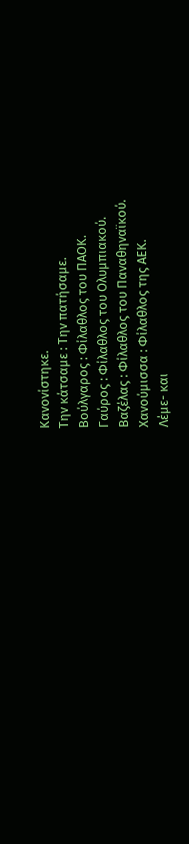Κανονίστηκε.
Την κάτσαμε : Την πατήσαμε.
Βούλγαρος : Φίλαθλος του ΠΑΟΚ.
Γαύρος : Φίλαθλος του Ολυμπιακού.
Βαζέλας : Φίλαθλος του Παναθηναϊκού.
Χανούμισσα : Φίλαθλος της ΑΕΚ.
Λέμε- και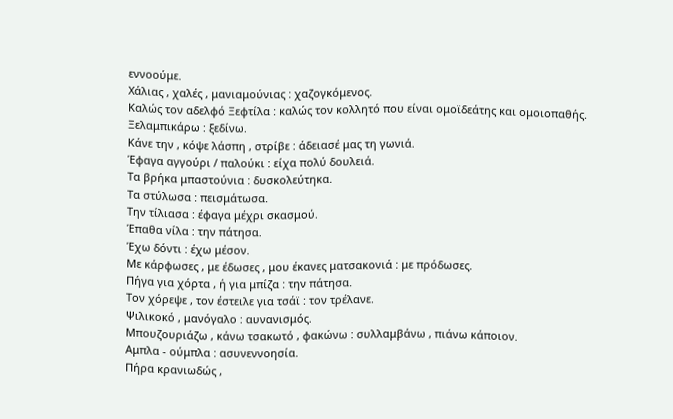εννοούμε.
Χάλιας , χαλές , μανιαμούνιας : χαζογκόμενος.
Καλώς τον αδελφό Ξεφτίλα : καλώς τον κολλητό που είναι ομοϊδεάτης και ομοιοπαθής.
Ξελαμπικάρω : ξεδίνω.
Κάνε την , κόψε λάσπη , στρίβε : άδειασέ μας τη γωνιά.
Έφαγα αγγούρι / παλούκι : είχα πολύ δουλειά.
Τα βρήκα μπαστούνια : δυσκολεύτηκα.
Τα στύλωσα : πεισμάτωσα.
Την τίλιασα : έφαγα μέχρι σκασμού.
Έπαθα νίλα : την πάτησα.
Έχω δόντι : έχω μέσον.
Με κάρφωσες , με έδωσες , μου έκανες ματσακονιά : με πρόδωσες.
Πήγα για χόρτα , ή για μπίζα : την πάτησα.
Τον χόρεψε , τον έστειλε για τσάϊ : τον τρέλανε.
Ψιλικοκό , μανόγαλο : αυνανισμός.
Μπουζουριάζω , κάνω τσακωτό , φακώνω : συλλαμβάνω , πιάνω κάποιον.
Αμπλα - ούμπλα : ασυνεννοησία.
Πήρα κρανιωδώς ,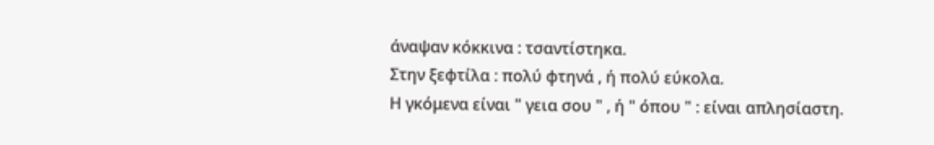άναψαν κόκκινα : τσαντίστηκα.
Στην ξεφτίλα : πολύ φτηνά , ή πολύ εύκολα.
Η γκόμενα είναι " γεια σου " , ή " όπου " : είναι απλησίαστη.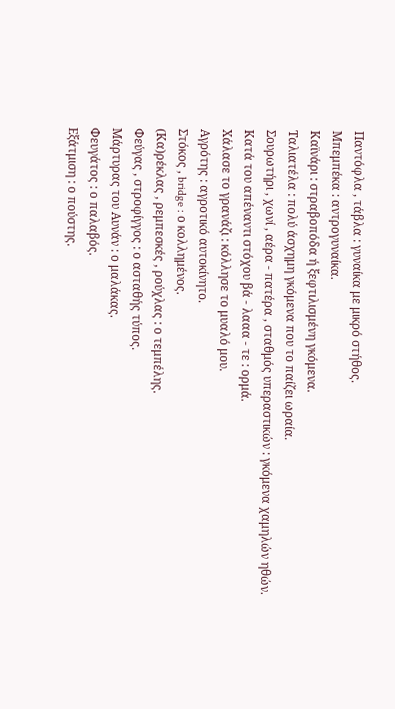Παντόφλα , τάβλα : γυναίκα με μικρό στήθος.
Μπεμπέκα : αντρογυναίκα.
Καϊνάρι : στραβοπόδα ή ξεφτιλισμένη γκόμενα.
Ταλιατέλα : πολύ άσχημη γκόμενα που το παίζει ωραία.
Σουρωτήρι , χωνί , αέρα - πατέρα , σταθμός υπεραστικών : γκόμενα χαμηλών ηθών.
Κατά του απέναντι στόχου βά - λααα - τε : ορμά.
Χάλασε το γρανάζι : κόλλησε το μυαλό μου.
Αγρότης : αγροτικό αυτοκίνητο.
Στόκος , bridge : ο κολλημένος.
(Κα)ρέκλας , ρεμπεσκές , ρούχλας : ο τεμπέλης.
Φεύγας , στροφίγγος : ο ασταθής τύπος.
Μάρτυρας του Αυνάν : ο μαλάκας.
Φευγάτος : ο παλαβός.
Εξάτμιση : ο πούστης.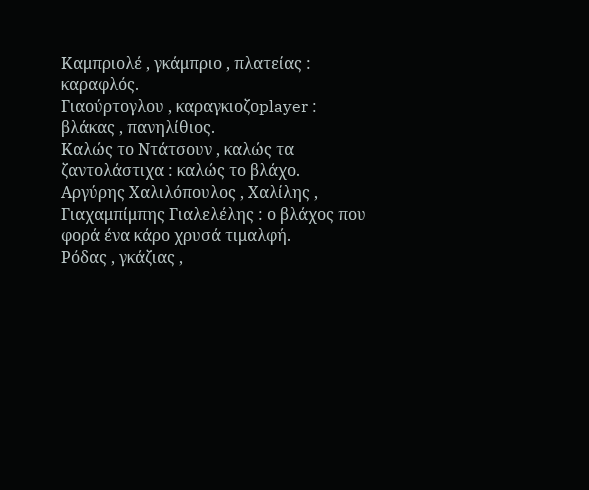Καμπριολέ , γκάμπριο , πλατείας : καραφλός.
Γιαούρτογλου , καραγκιοζοplayer : βλάκας , πανηλίθιος.
Καλώς το Ντάτσουν , καλώς τα ζαντολάστιχα : καλώς το βλάχο.
Αργύρης Χαλιλόπουλος , Χαλίλης , Γιαχαμπίμπης Γιαλελέλης : ο βλάχος που φορά ένα κάρο χρυσά τιμαλφή.
Ρόδας , γκάζιας ,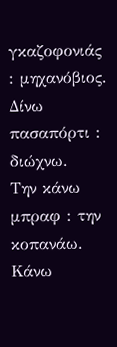γκαζοφονιάς : μηχανόβιος.
Δίνω πασαπόρτι : διώχνω.
Την κάνω μπραφ : την κοπανάω.
Κάνω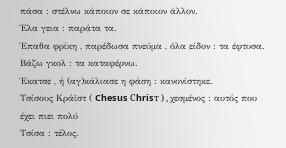πάσα : στέλνω κάποιον σε κάποιον άλλον.
Έλα γεια : παράτα τα.
Έπαθα φρίκη , παρέδωσα πνεύμα , όλα είδον : τα έφτυσα.
Βάζω γκολ : τα καταφέρνω.
Έκατσε , ή (αγ)κάλιασε η φάση : κανονίστηκε.
Τσίσους Κράϊστ ( Chesus Сhrisт ) , χεσμένος : αυτός που έχει πιει πολύ
Τσίσα : τέλος.